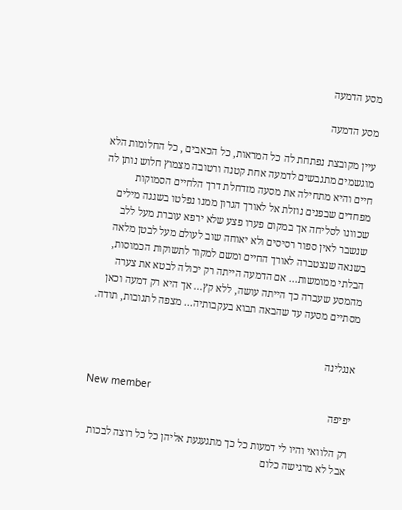מסע הדמעה

מסע הדמעה

עיין מקובצת נפתחת לה כל המראות, כל הכאבים , כל החלומות הלא מוגשמים מתגבשים לדמעה אחת קטנה ורטובה מצמוץ חלוש נותן לה חיים והיא מתחילה את מסעה מזדחלת דרך הלחיים הסמוקות מפחדים שבפנים נוזלת אל לאורך הגרון ממנו נפלטו בשגגה מילים שכוונו לסליחה אך במקום פערו פצע שלא ירפא עוברת מעל ללב שנשבר לאין ספור רסיסים ולא יאוחה שוב לעולם מעל לבטן מלאה בשנאה שנצטברה לאורך החיים ומשם למקור לתשוקות הכמוסות, הבלתי ממומשות... אם הדמעה הייתה רק יכולה לבטא את צערה מהמסע שעברה כך הייתה עושה, ללא קץ... אך היא רק דמעה וכאן מסתיים מסעה עד שהבאה תבוא בעקבותיה... מצפה לתגובות, תודה.


אנגלינה

New member
יפיפה

רק הלוואי והיו לי דמעות כל כך מתגעגעת אליהן כל כל רוצה לבכות אבל לא מרגישה כלום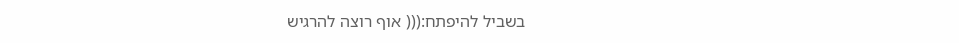בשביל להיפתח:((( אוף רוצה להרגיש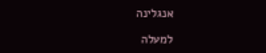אנגלינה

למעלה